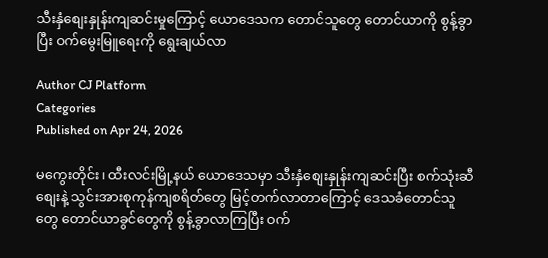သီးနှံစျေးနှုန်းကျဆင်းမှုကြောင့် ယောဒေသက တောင်သူတွေ တောင်ယာကို စွန့်ခွာပြီး ဝက်မွေးမြူရေးကို ရွေးချယ်လာ

Author CJ Platform
Categories
Published on Apr 24, 2026

မကွေးတိုင်း၊ ထီးလင်းမြို့နယ် ယောဒေသမှာ သီးနှံစျေးနှုန်းကျဆင်းပြီး စက်သုံးဆီစျေးနဲ့ သွင်းအားစုကုန်ကျစရိတ်တွေ မြင့်တက်လာတာကြောင့် ဒေသခံတောင်သူတွေ တောင်ယာခွင်တွေကို စွန့်ခွာလာကြပြီး ဝက်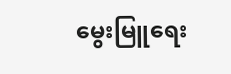မွေးမြူရေး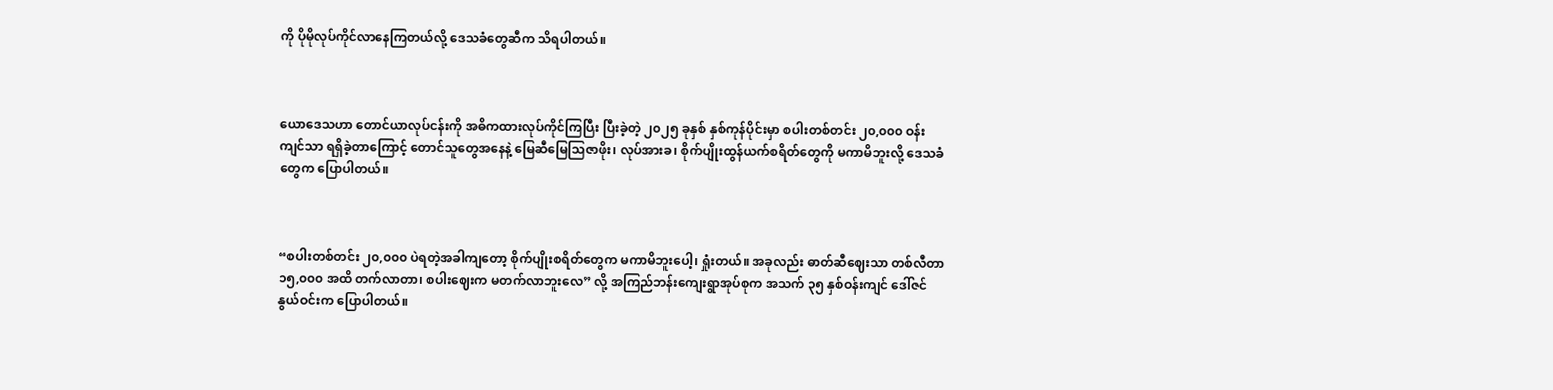ကို ပိုမိုလုပ်ကိုင်လာနေကြတယ်လို့ ဒေသခံတွေဆီက သိရပါတယ်။



ယောဒေသဟာ တောင်ယာလုပ်ငန်းကို အဓိကထားလုပ်ကိုင်ကြပြီး ပြီးခဲ့တဲ့ ၂၀၂၅ ခုနှစ် နှစ်ကုန်ပိုင်းမှာ စပါးတစ်တင်း ၂၀,၀၀၀ ဝန်းကျင်သာ ရရှိခဲ့တာကြောင့် တောင်သူတွေအနေနဲ့ မြေဆီမြေသြဇာဖိုး၊ လုပ်အားခ၊ စိုက်ပျိုးထွန်ယက်စရိတ်တွေကို မကာမိဘူးလို့ ဒေသခံတွေက ပြောပါတယ်။



“စပါးတစ်တင်း ၂၀,၀၀၀ ပဲရတဲ့အခါကျတော့ စိုက်ပျိုးစရိတ်တွေက မကာမိဘူးပေါ့၊ ရှုံးတယ်။ အခုလည်း ဓာတ်ဆီဈေးသာ တစ်လီတာ ၁၅,၀၀၀ အထိ တက်လာတာ၊ စပါးဈေးက မတက်လာဘူးလေ” လို့ အကြည်ဘန်းကျေးရွာအုပ်စုက အသက် ၃၅ နှစ်ဝန်းကျင် ဒေါ်ဇင်နွယ်ဝင်းက ပြောပါတယ်။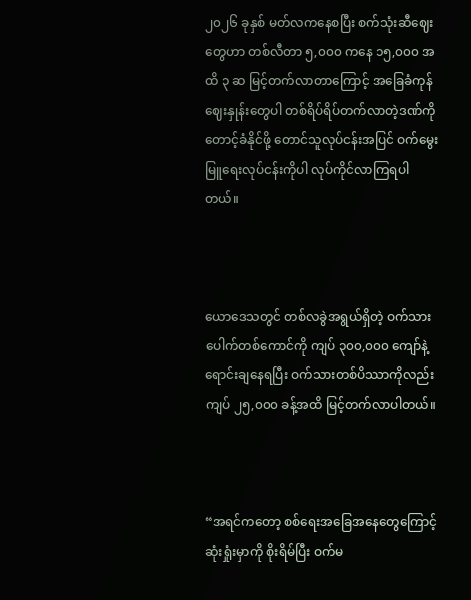၂၀၂၆ ခုနှစ် မတ်လကနေစပြီး စက်သုံးဆီဈေးတွေဟာ တစ်လီတာ ၅,၀၀၀ ကနေ ၁၅,၀၀၀ အထိ ၃ ဆ မြင့်တက်လာတာကြောင့် အခြေခံကုန်ဈေးနှုန်းတွေပါ တစ်ရိပ်ရိပ်တက်လာတဲ့ဒဏ်ကို တောင့်ခံနိုင်ဖို့ တောင်သူလုပ်ငန်းအပြင် ဝက်မွေးမြူရေးလုပ်ငန်းကိုပါ လုပ်ကိုင်လာကြရပါတယ်။



ယောဒေသတွင် တစ်လခွဲအရွယ်ရှိတဲ့ ဝက်သားပေါက်တစ်ကောင်ကို ကျပ် ၃၀၀,၀၀၀ ကျော်နဲ့ ရောင်းချနေရပြီး ဝက်သားတစ်ပိဿာကိုလည်း ကျပ် ၂၅,၀၀၀ ခန့်အထိ မြင့်တက်လာပါတယ်။



“အရင်ကတော့ စစ်ရေးအခြေအနေတွေကြောင့် ဆုံးရှုံးမှာကို စိုးရိမ်ပြီး ဝက်မ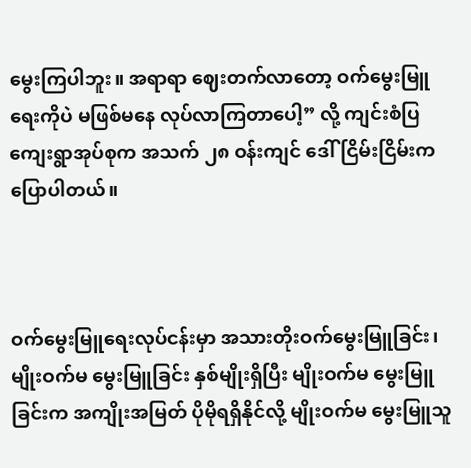မွေးကြပါဘူး။ အရာရာ ဈေးတက်လာတော့ ဝက်မွေးမြူရေးကိုပဲ မဖြစ်မနေ လုပ်လာကြတာပေါ့” လို့ ကျင်းစံပြကျေးရွာအုပ်စုက အသက် ၂၈ ဝန်းကျင် ဒေါ်ငြိမ်းငြိမ်းက ပြောပါတယ်။



ဝက်မွေးမြူရေးလုပ်ငန်းမှာ အသားတိုးဝက်မွေးမြူခြင်း၊ မျိုးဝက်မ မွေးမြူခြင်း နှစ်မျိုးရှိပြီး မျိုးဝက်မ မွေးမြူခြင်းက အကျိုးအမြတ် ပိုမိုရရှိနိုင်လို့ မျိုးဝက်မ မွေးမြူသူ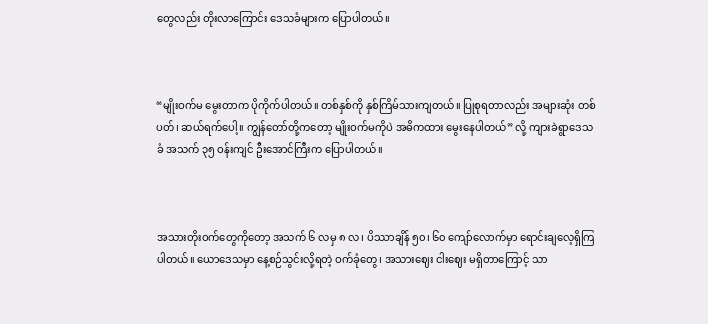တွေလည်း တိုးလာကြောင်း ဒေသခံများက ပြောပါတယ်။



“မျိုးဝက်မ မွေးတာက ပိုကိုက်ပါတယ်။ တစ်နှစ်ကို နှစ်ကြိမ်သားကျတယ်။ ပြုစုရတာလည်း အများဆုံး တစ်ပတ်၊ ဆယ်ရက်ပေါ့။ ကျွန်တော်တို့ကတော့ မျိုးဝက်မကိုပဲ အဓိကထား မွေးနေပါတယ်” လို့ ကျားခဲရွာဒေသခံ အသက် ၃၅ ဝန်းကျင် ဦးအောင်ကြီးက ပြောပါတယ်။



အသားတိုးဝက်တွေကိုတော့ အသက် ၆ လမှ ၈ လ၊ ပိဿာချိန် ၅၀၊ ၆၀ ကျော်လောက်မှာ ရောင်းချလေ့ရှိကြပါတယ်။ ယောဒေသမှာ နေ့စဉ်သွင်းလို့ရတဲ့ ဝက်ခုံတွေ၊ အသားဈေး ငါးဈေး မရှိတာကြောင့် သာ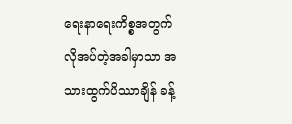ရေးနာရေးကိစ္စအတွက် လိုအပ်တဲ့အခါမှာသာ အသားထွက်ပိဿာချိန် ခန့်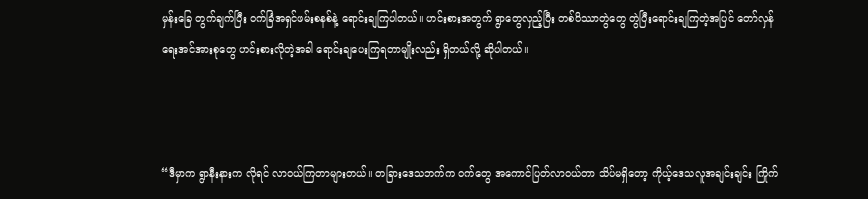မှန်းခြေ တွက်ချက်ပြီး ဝက်ခြံအရှင်ဖမ်းစနစ်နဲ့ ရောင်းချကြပါတယ်။ ဟင်းစားအတွက် ရွာတွေလှည့်ပြီး တစ်ပိဿာတွဲတွေ တွဲပြီးရောင်းချကြတဲ့အပြင် တော်လှန်ရေးအင်အားစုတွေ ဟင်းစားလိုတဲ့အခါ ရောင်းချပေးကြရတာမျိုးလည်း ရှိတယ်လို့ ဆိုပါတယ်။



“ဒီမှာက ရွာနီးနားက လိုရင် လာဝယ်ကြတာများတယ်။ တခြားဒေသဘက်က ဝက်တွေ အကောင်ပြတ်လာဝယ်တာ သိပ်မရှိတော့ ကိုယ့်ဒေသလူအချင်းချင်း ကြိုက်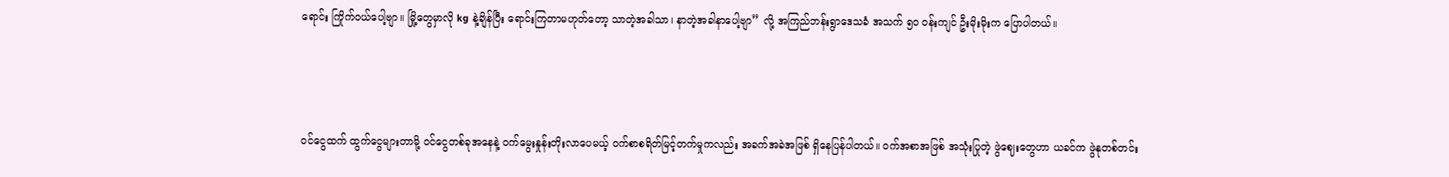ရောင်း ကြိုက်ဝယ်ပေါ့ဗျာ။ မြို့တွေမှာလို kg နဲ့ချိန်ပြီး ရောင်းကြတာမဟုတ်တော့ သာတဲ့အခါသာ၊ နာတဲ့အခါနာပေါ့ဗျာ” လို့ အကြည်ဘန်းရွာဒေသခံ အသက် ၅၀ ဝန်းကျင် ဦးမိုးမိုးက ပြောပါတယ်။



ဝင်ငွေထက် ထွက်ငွေများတာမို့ ဝင်ငွေတစ်ခုအနေနဲ့ ဝက်မွေးနှုန်းတိုးလာပေမယ့် ဝက်စာစရိတ်မြင့်တက်မှုကလည်း အခက်အခဲအဖြစ် ရှိနေပြန်ပါတယ်။ ဝက်အစာအဖြစ် အသုံးပြုတဲ့ ဖွဲဈေးတွေဟာ ယခင်က ဖွဲနုတစ်တင်း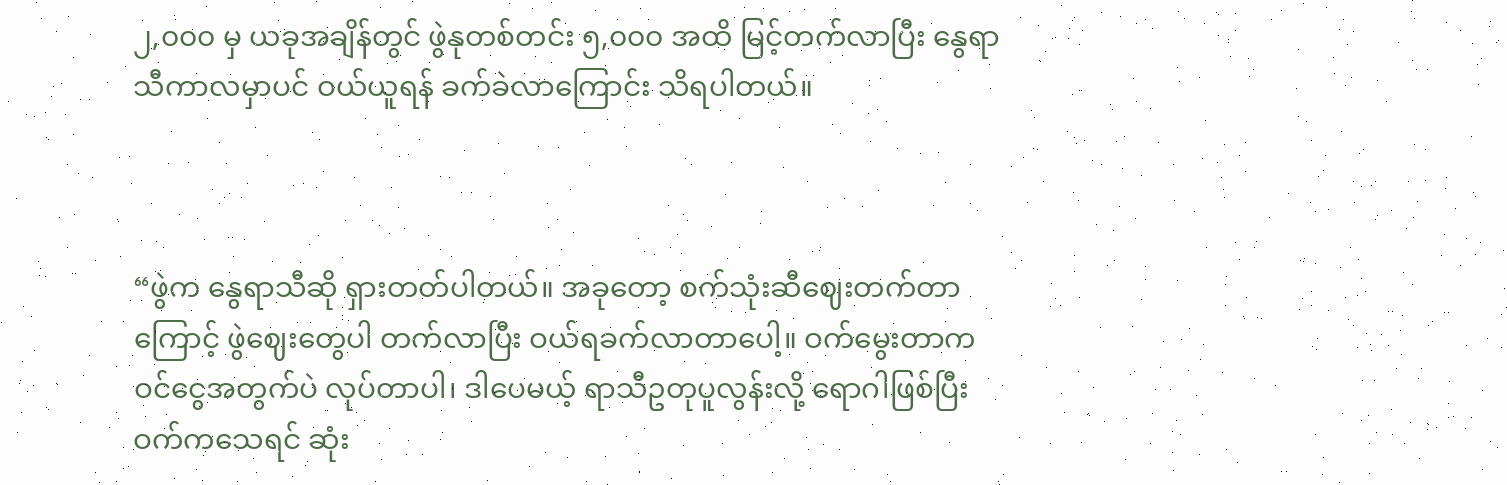၂,၀၀၀ မှ ယခုအချိန်တွင် ဖွဲနုတစ်တင်း ၅,၀၀၀ အထိ မြင့်တက်လာပြီး နွေရာသီကာလမှာပင် ဝယ်ယူရန် ခက်ခဲလာကြောင်း သိရပါတယ်။



“ဖွဲက နွေရာသီဆို ရှားတတ်ပါတယ်။ အခုတော့ စက်သုံးဆီဈေးတက်တာကြောင့် ဖွဲဈေးတွေပါ တက်လာပြီး ဝယ်ရခက်လာတာပေါ့။ ဝက်မွေးတာက ဝင်ငွေအတွက်ပဲ လုပ်တာပါ၊ ဒါပေမယ့် ရာသီဥတုပူလွန်းလို့ ရောဂါဖြစ်ပြီး ဝက်ကသေရင် ဆုံး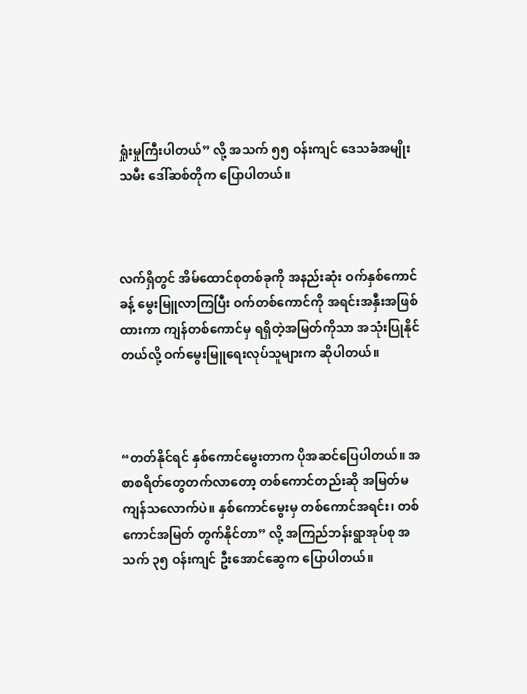ရှုံးမှုကြီးပါတယ်” လို့ အသက် ၅၅ ဝန်းကျင် ဒေသခံအမျိုးသမီး ဒေါ်ဆစ်တိုက ပြောပါတယ်။



လက်ရှိတွင် အိမ်ထောင်စုတစ်ခုကို အနည်းဆုံး ဝက်နှစ်ကောင်ခန့် မွေးမြူလာကြပြီး ဝက်တစ်ကောင်ကို အရင်းအနှီးအဖြစ် ထားကာ ကျန်တစ်ကောင်မှ ရရှိတဲ့အမြတ်ကိုသာ အသုံးပြုနိုင်တယ်လို့ ဝက်မွေးမြူရေးလုပ်သူများက ဆိုပါတယ်။



“တတ်နိုင်ရင် နှစ်ကောင်မွေးတာက ပိုအဆင်ပြေပါတယ်။ အစာစရိတ်တွေတက်လာတော့ တစ်ကောင်တည်းဆို အမြတ်မကျန်သလောက်ပဲ။ နှစ်ကောင်မွေးမှ တစ်ကောင်အရင်း၊ တစ်ကောင်အမြတ် တွက်နိုင်တာ” လို့ အကြည်ဘန်းရွာအုပ်စု အသက် ၃၅ ဝန်းကျင် ဦးအောင်ဆွေက ပြောပါတယ်။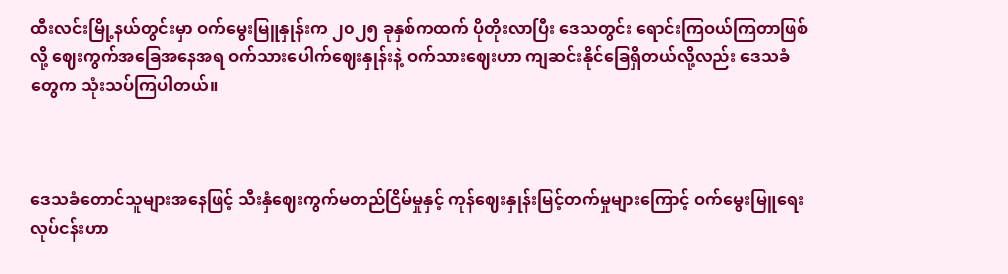ထီးလင်းမြို့နယ်တွင်းမှာ ဝက်မွေးမြူနှုန်းက ၂၀၂၅ ခုနှစ်ကထက် ပိုတိုးလာပြီး ဒေသတွင်း ရောင်းကြဝယ်ကြတာဖြစ်လို့ ဈေးကွက်အခြေအနေအရ ဝက်သားပေါက်ဈေးနှုန်းနဲ့ ဝက်သားဈေးဟာ ကျဆင်းနိုင်ခြေရှိတယ်လို့လည်း ဒေသခံတွေက သုံးသပ်ကြပါတယ်။



ဒေသခံတောင်သူများအနေဖြင့် သီးနှံဈေးကွက်မတည်ငြိမ်မှုနှင့် ကုန်ဈေးနှုန်းမြင့်တက်မှုများကြောင့် ဝက်မွေးမြူရေးလုပ်ငန်းဟာ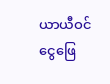ယာယီဝင်ငွေဖြေ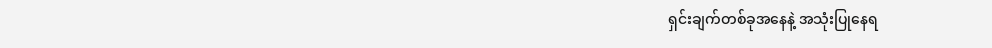ရှင်းချက်တစ်ခုအနေနဲ့ အသုံးပြုနေရ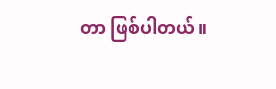တာ ဖြစ်ပါတယ်။